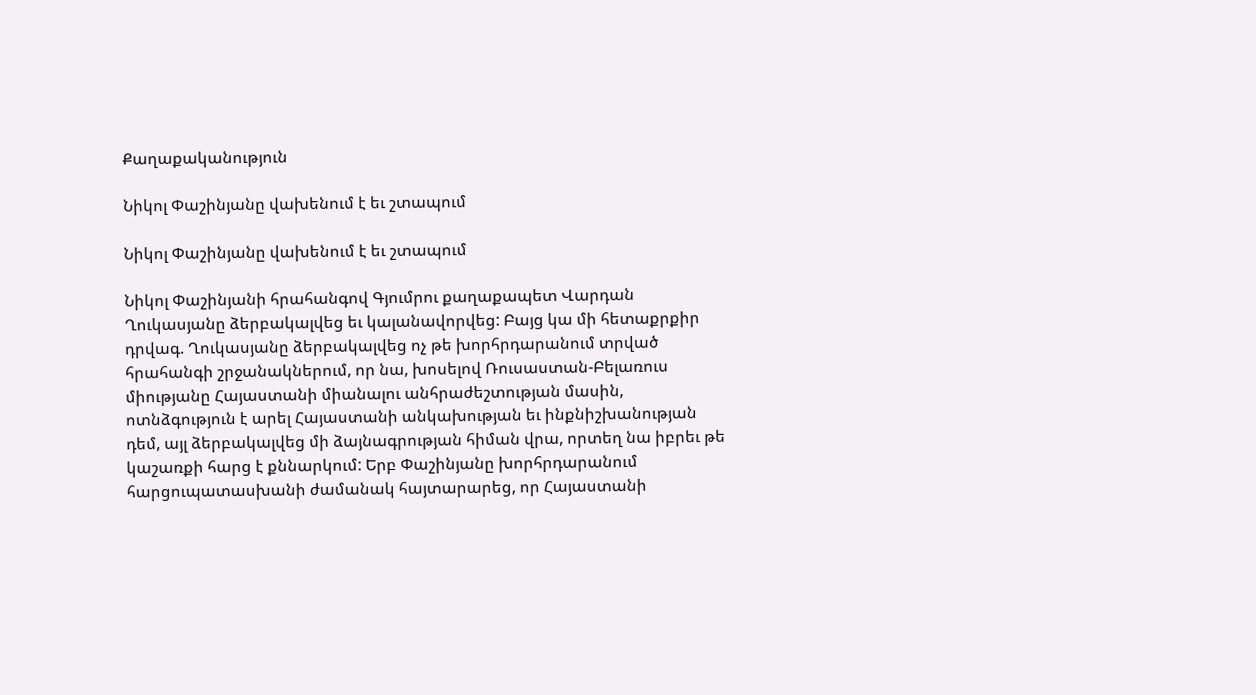Քաղաքականություն

Նիկոլ Փաշինյանը վախենում է եւ շտապում

Նիկոլ Փաշինյանը վախենում է եւ շտապում

Նիկոլ Փաշինյանի հրահանգով Գյումրու քաղաքապետ Վարդան Ղուկասյանը ձերբակալվեց եւ կալանավորվեց: Բայց կա մի հետաքրքիր դրվագ. Ղուկասյանը ձերբակալվեց ոչ թե խորհրդարանում տրված հրահանգի շրջանակներում, որ նա, խոսելով Ռուսաստան-Բելառուս միությանը Հայաստանի միանալու անհրաժեշտության մասին, ոտնձգություն է արել Հայաստանի անկախության եւ ինքնիշխանության դեմ, այլ ձերբակալվեց մի ձայնագրության հիման վրա, որտեղ նա իբրեւ թե կաշառքի հարց է քննարկում: Երբ Փաշինյանը խորհրդարանում հարցուպատասխանի ժամանակ հայտարարեց, որ Հայաստանի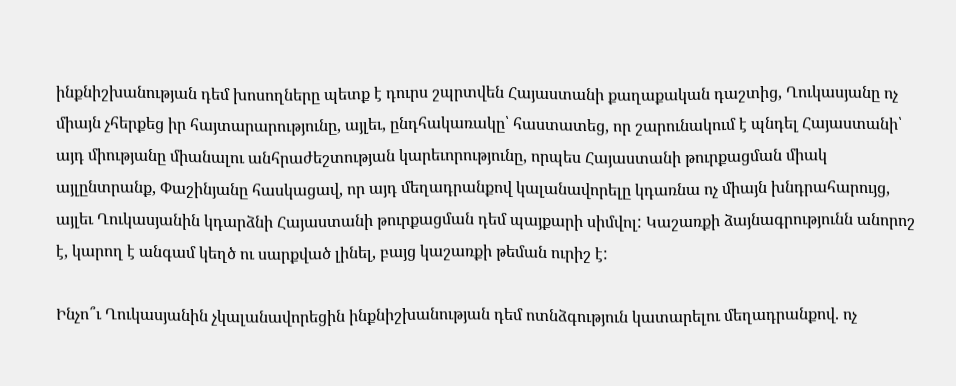ինքնիշխանության դեմ խոսողները պետք է դուրս շպրտվեն Հայաստանի քաղաքական դաշտից, Ղուկասյանը ոչ միայն չհերքեց իր հայտարարությունը, այլեւ, ընդհակառակը՝ հաստատեց, որ շարունակում է պնդել Հայաստանի՝ այդ միությանը միանալու անհրաժեշտության կարեւորությունը, որպես Հայաստանի թուրքացման միակ այլընտրանք, Փաշինյանը հասկացավ, որ այդ մեղադրանքով կալանավորելը կդառնա ոչ միայն խնդրահարույց, այլեւ Ղուկասյանին կդարձնի Հայաստանի թուրքացման դեմ պայքարի սիմվոլ: Կաշառքի ձայնագրությունն անորոշ է, կարող է անգամ կեղծ ու սարքված լինել, բայց կաշառքի թեման ուրիշ է:

Ինչո՞ւ Ղուկասյանին չկալանավորեցին ինքնիշխանության դեմ ոտնձգություն կատարելու մեղադրանքով. ոչ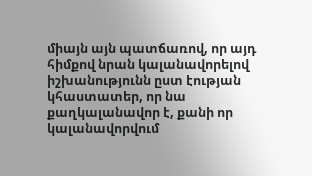միայն այն պատճառով, որ այդ հիմքով նրան կալանավորելով իշխանությունն ըստ էության կհաստատեր, որ նա քաղկալանավոր է, քանի որ կալանավորվում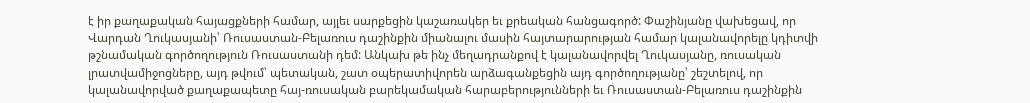է իր քաղաքական հայացքների համար, այլեւ սարքեցին կաշառակեր եւ քրեական հանցագործ: Փաշինյանը վախեցավ, որ Վարդան Ղուկասյանի՝ Ռուսաստան-Բելառուս դաշինքին միանալու մասին հայտարարության համար կալանավորելը կդիտվի թշնամական գործողություն Ռուսաստանի դեմ: Անկախ թե ինչ մեղադրանքով է կալանավորվել Ղուկասյանը, ռուսական լրատվամիջոցները, այդ թվում՝ պետական, շատ օպերատիվորեն արձագանքեցին այդ գործողությանը՝ շեշտելով, որ կալանավորված քաղաքապետը հայ-ռուսական բարեկամական հարաբերությունների եւ Ռուսաստան-Բելառուս դաշինքին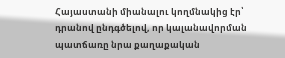Հայաստանի միանալու կողմնակից էր՝ դրանով ընդգծելով, որ կալանավորման պատճառը նրա քաղաքական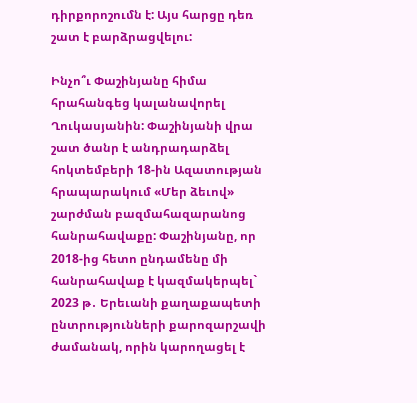դիրքորոշումն է: Այս հարցը դեռ շատ է բարձրացվելու:

Ինչո՞ւ Փաշինյանը հիմա հրահանգեց կալանավորել Ղուկասյանին: Փաշինյանի վրա շատ ծանր է անդրադարձել հոկտեմբերի 18-ին Ազատության հրապարակում «Մեր ձեւով» շարժման բազմահազարանոց հանրահավաքը: Փաշինյանը, որ 2018-ից հետո ընդամենը մի հանրահավաք է կազմակերպել` 2023 թ․ Երեւանի քաղաքապետի ընտրությունների քարոզարշավի ժամանակ, որին կարողացել է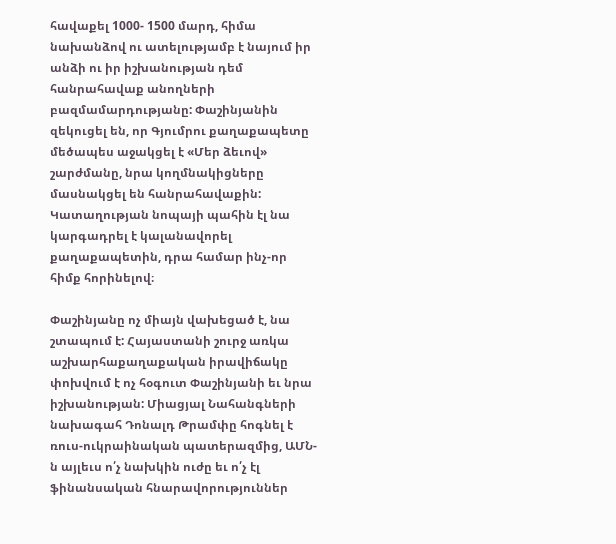հավաքել 1000- 1500 մարդ, հիմա նախանձով ու ատելությամբ է նայում իր անձի ու իր իշխանության դեմ հանրահավաք անողների բազմամարդությանը: Փաշինյանին զեկուցել են, որ Գյումրու քաղաքապետը մեծապես աջակցել է «Մեր ձեւով» շարժմանը, նրա կողմնակիցները մասնակցել են հանրահավաքին: Կատաղության նոպայի պահին էլ նա կարգադրել է կալանավորել քաղաքապետին, դրա համար ինչ-որ հիմք հորինելով։

Փաշինյանը ոչ միայն վախեցած է, նա շտապում է: Հայաստանի շուրջ առկա աշխարհաքաղաքական իրավիճակը փոխվում է ոչ հօգուտ Փաշինյանի եւ նրա իշխանության: Միացյալ Նահանգների նախագահ Դոնալդ Թրամփը հոգնել է ռուս-ուկրաինական պատերազմից, ԱՄՆ-ն այլեւս ո՛չ նախկին ուժը եւ ո՛չ էլ ֆինանսական հնարավորություններ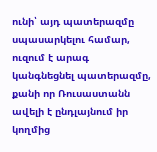ունի՝ այդ պատերազմը սպասարկելու համար, ուզում է արագ կանգնեցնել պատերազմը, քանի որ Ռուսաստանն ավելի է ընդլայնում իր կողմից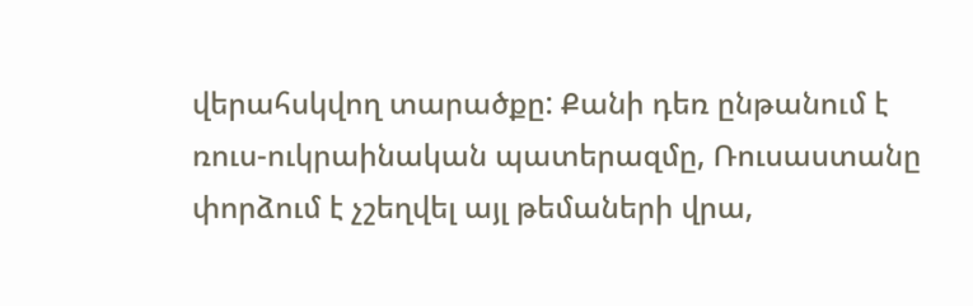վերահսկվող տարածքը: Քանի դեռ ընթանում է ռուս-ուկրաինական պատերազմը, Ռուսաստանը փորձում է չշեղվել այլ թեմաների վրա,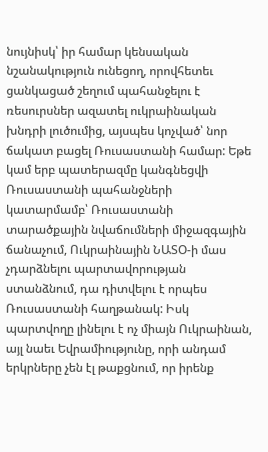նույնիսկ՝ իր համար կենսական նշանակություն ունեցող, որովհետեւ ցանկացած շեղում պահանջելու է ռեսուրսներ ազատել ուկրաինական խնդրի լուծումից, այսպես կոչված՝ նոր ճակատ բացել Ռուսաստանի համար: Եթե կամ երբ պատերազմը կանգնեցվի Ռուսաստանի պահանջների կատարմամբ՝ Ռուսաստանի տարածքային նվաճումների միջազգային ճանաչում, Ուկրաինային ՆԱՏՕ-ի մաս չդարձնելու պարտավորության ստանձնում, դա դիտվելու է որպես Ռուսաստանի հաղթանակ: Իսկ պարտվողը լինելու է ոչ միայն Ուկրաինան, այլ նաեւ Եվրամիությունը, որի անդամ երկրները չեն էլ թաքցնում, որ իրենք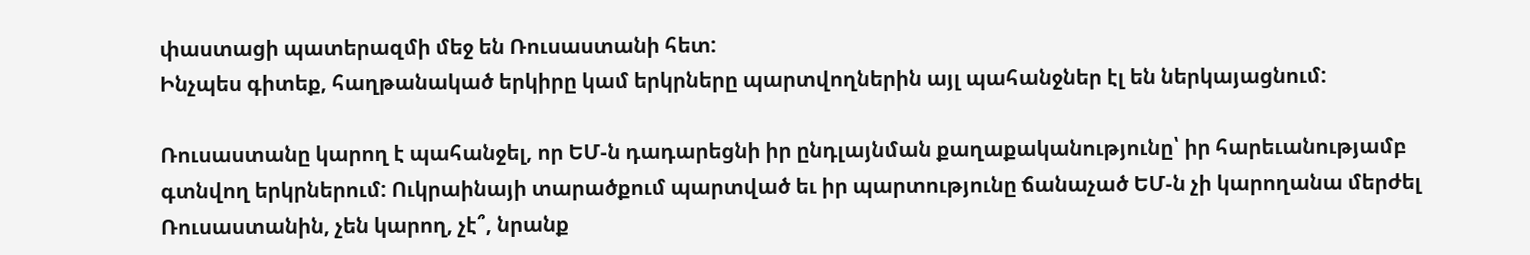փաստացի պատերազմի մեջ են Ռուսաստանի հետ:
Ինչպես գիտեք, հաղթանակած երկիրը կամ երկրները պարտվողներին այլ պահանջներ էլ են ներկայացնում:

Ռուսաստանը կարող է պահանջել, որ ԵՄ-ն դադարեցնի իր ընդլայնման քաղաքականությունը՝ իր հարեւանությամբ գտնվող երկրներում: Ուկրաինայի տարածքում պարտված եւ իր պարտությունը ճանաչած ԵՄ-ն չի կարողանա մերժել Ռուսաստանին, չեն կարող, չէ՞, նրանք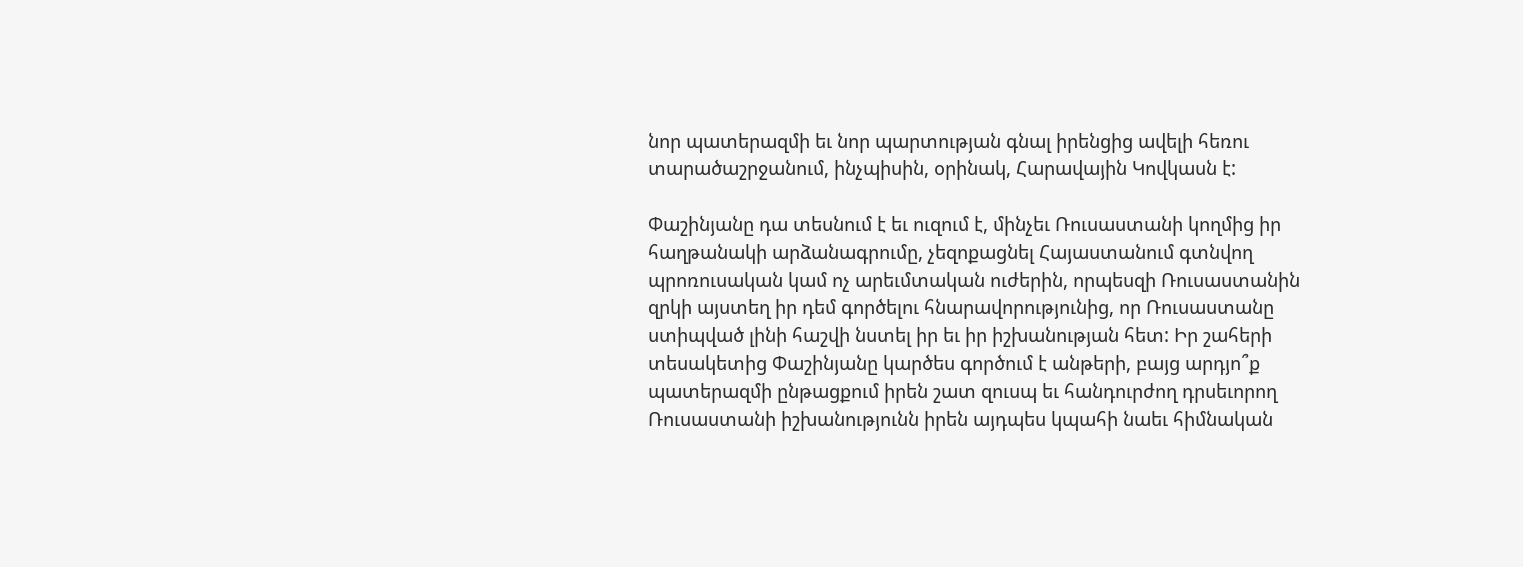նոր պատերազմի եւ նոր պարտության գնալ իրենցից ավելի հեռու տարածաշրջանում, ինչպիսին, օրինակ, Հարավային Կովկասն է:

Փաշինյանը դա տեսնում է եւ ուզում է, մինչեւ Ռուսաստանի կողմից իր հաղթանակի արձանագրումը, չեզոքացնել Հայաստանում գտնվող պրոռուսական կամ ոչ արեւմտական ուժերին, որպեսզի Ռուսաստանին զրկի այստեղ իր դեմ գործելու հնարավորությունից, որ Ռուսաստանը ստիպված լինի հաշվի նստել իր եւ իր իշխանության հետ: Իր շահերի տեսակետից Փաշինյանը կարծես գործում է անթերի, բայց արդյո՞ք պատերազմի ընթացքում իրեն շատ զուսպ եւ հանդուրժող դրսեւորող Ռուսաստանի իշխանությունն իրեն այդպես կպահի նաեւ հիմնական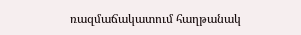ռազմաճակատում հաղթանակ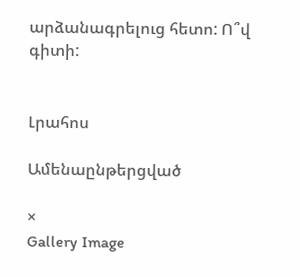արձանագրելուց հետո: Ո՞վ գիտի:


Լրահոս

Ամենաընթերցված

×
Gallery Image